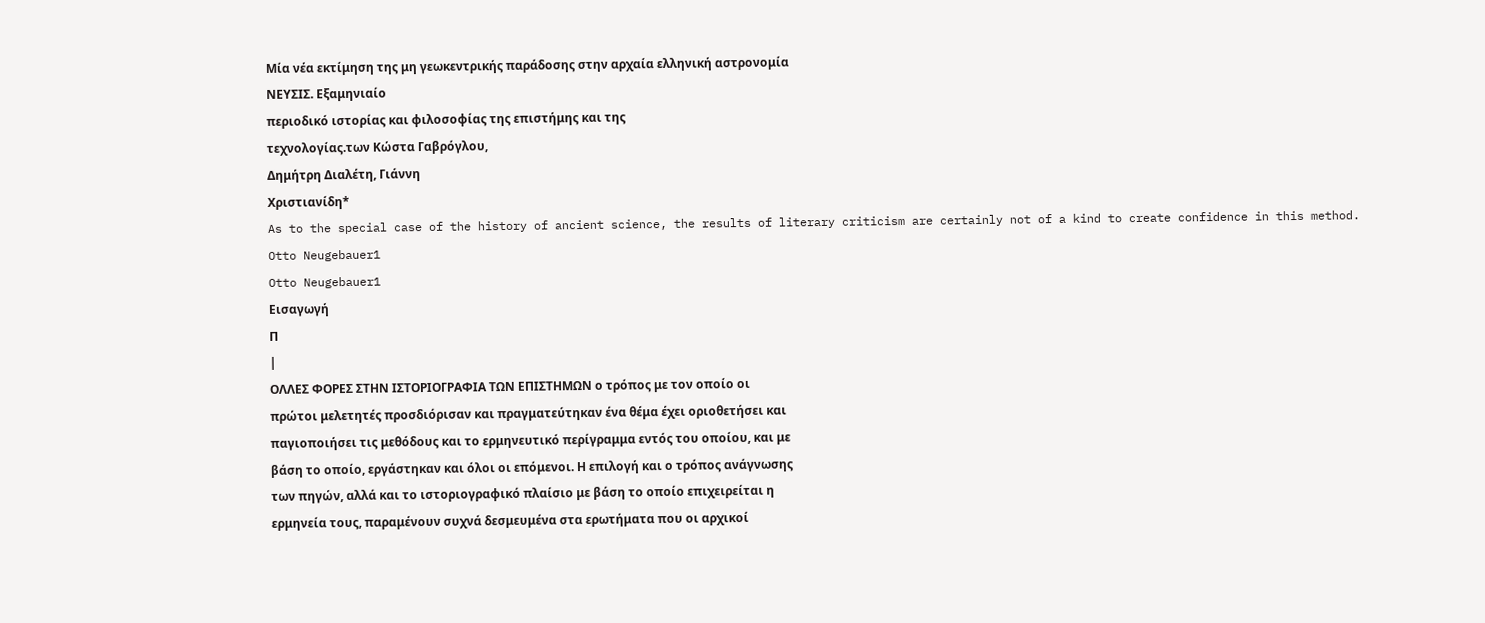Μία νέα εκτίμηση της μη γεωκεντρικής παράδοσης στην αρχαία ελληνική αστρονομία
ΝΕΥΣΙΣ. Εξαμηνιαίο
περιοδικό ιστορίας και φιλοσοφίας της επιστήμης και της
τεχνολογίας.των Κώστα Γαβρόγλου,
Δημήτρη Διαλέτη, Γιάννη
Χριστιανίδη*
As to the special case of the history of ancient science, the results of literary criticism are certainly not of a kind to create confidence in this method.
Otto Neugebauer1
Otto Neugebauer1
Εισαγωγή
Π
|
ΟΛΛΕΣ ΦΟΡΕΣ ΣΤΗΝ ΙΣΤΟΡΙΟΓΡΑΦΙΑ ΤΩΝ ΕΠΙΣΤΗΜΩΝ ο τρόπος με τον οποίο οι
πρώτοι μελετητές προσδιόρισαν και πραγματεύτηκαν ένα θέμα έχει οριοθετήσει και
παγιοποιήσει τις μεθόδους και το ερμηνευτικό περίγραμμα εντός του οποίου, και με
βάση το οποίο, εργάστηκαν και όλοι οι επόμενοι. Η επιλογή και ο τρόπος ανάγνωσης
των πηγών, αλλά και το ιστοριογραφικό πλαίσιο με βάση το οποίο επιχειρείται η
ερμηνεία τους, παραμένουν συχνά δεσμευμένα στα ερωτήματα που οι αρχικοί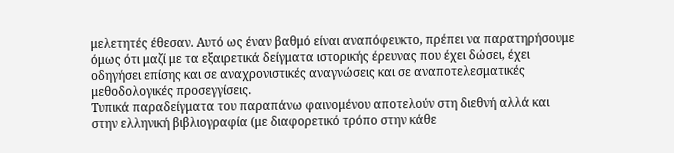μελετητές έθεσαν. Αυτό ως έναν βαθμό είναι αναπόφευκτο, πρέπει να παρατηρήσουμε
όμως ότι μαζί με τα εξαιρετικά δείγματα ιστορικής έρευνας που έχει δώσει, έχει
οδηγήσει επίσης και σε αναχρονιστικές αναγνώσεις και σε αναποτελεσματικές
μεθοδολογικές προσεγγίσεις.
Τυπικά παραδείγματα του παραπάνω φαινομένου αποτελούν στη διεθνή αλλά και
στην ελληνική βιβλιογραφία (με διαφορετικό τρόπο στην κάθε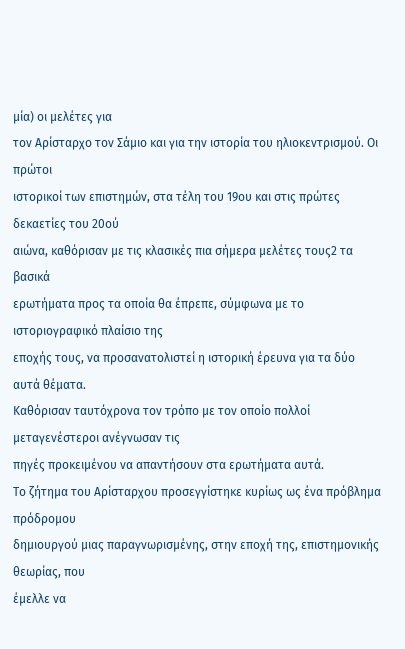μία) οι μελέτες για
τον Αρίσταρχο τον Σάμιο και για την ιστορία του ηλιοκεντρισμού. Οι πρώτοι
ιστορικοί των επιστημών, στα τέλη του 19ου και στις πρώτες δεκαετίες του 20ού
αιώνα, καθόρισαν με τις κλασικές πια σήμερα μελέτες τους2 τα βασικά
ερωτήματα προς τα οποία θα έπρεπε, σύμφωνα με το ιστοριογραφικό πλαίσιο της
εποχής τους, να προσανατολιστεί η ιστορική έρευνα για τα δύο αυτά θέματα.
Καθόρισαν ταυτόχρονα τον τρόπο με τον οποίο πολλοί μεταγενέστεροι ανέγνωσαν τις
πηγές προκειμένου να απαντήσουν στα ερωτήματα αυτά.
Το ζήτημα του Αρίσταρχου προσεγγίστηκε κυρίως ως ένα πρόβλημα πρόδρομου
δημιουργού μιας παραγνωρισμένης, στην εποχή της, επιστημονικής θεωρίας, που
έμελλε να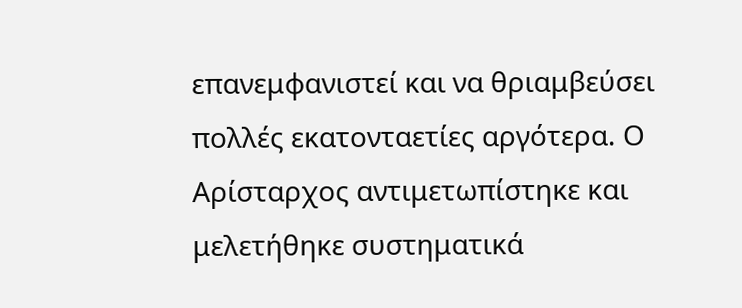επανεμφανιστεί και να θριαμβεύσει πολλές εκατονταετίες αργότερα. Ο
Αρίσταρχος αντιμετωπίστηκε και μελετήθηκε συστηματικά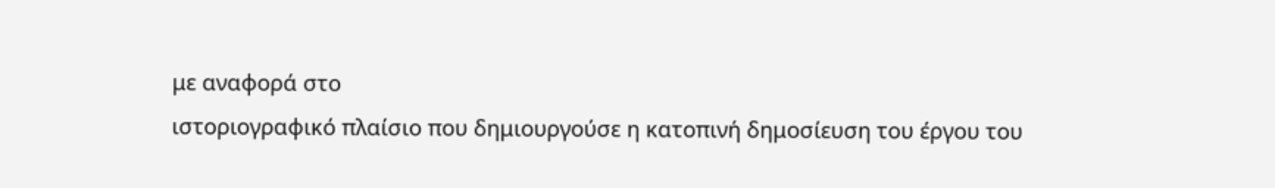με αναφορά στο
ιστοριογραφικό πλαίσιο που δημιουργούσε η κατοπινή δημοσίευση του έργου του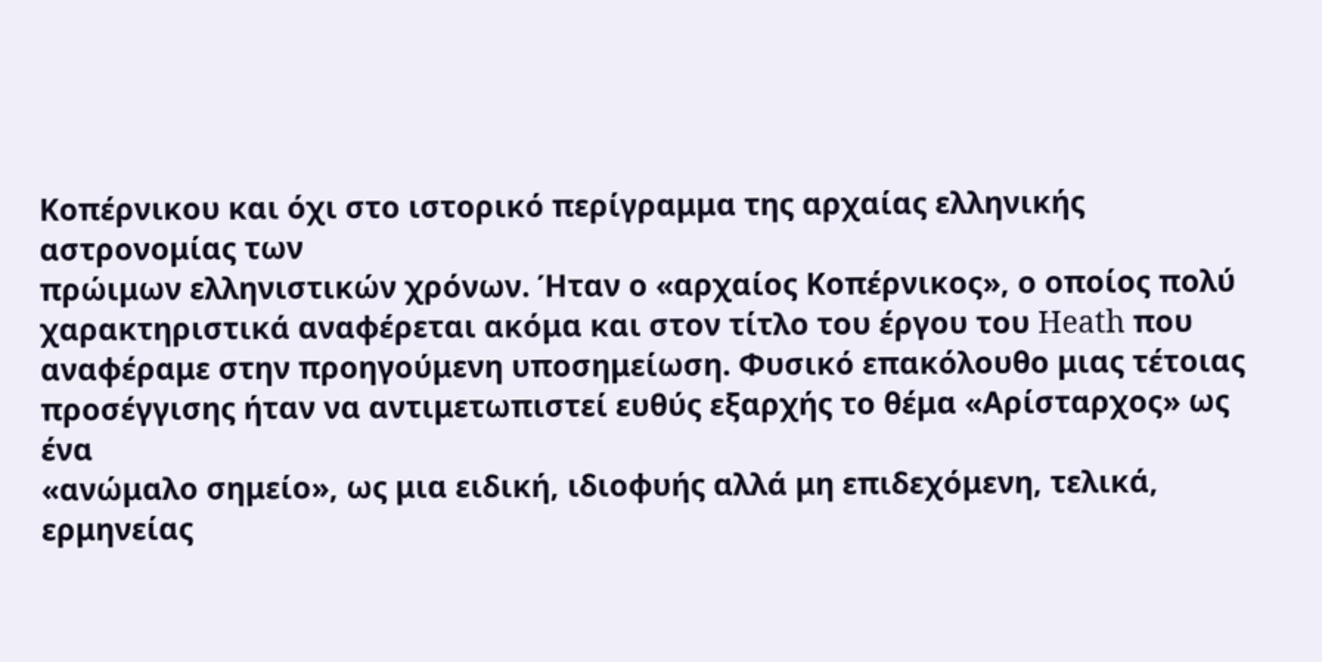Κοπέρνικου και όχι στο ιστορικό περίγραμμα της αρχαίας ελληνικής αστρονομίας των
πρώιμων ελληνιστικών χρόνων. Ήταν ο «αρχαίος Κοπέρνικος», ο οποίος πολύ
χαρακτηριστικά αναφέρεται ακόμα και στον τίτλο του έργου του Heath που
αναφέραμε στην προηγούμενη υποσημείωση. Φυσικό επακόλουθο μιας τέτοιας
προσέγγισης ήταν να αντιμετωπιστεί ευθύς εξαρχής το θέμα «Αρίσταρχος» ως ένα
«ανώμαλο σημείο», ως μια ειδική, ιδιοφυής αλλά μη επιδεχόμενη, τελικά, ερμηνείας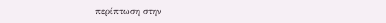περίπτωση στην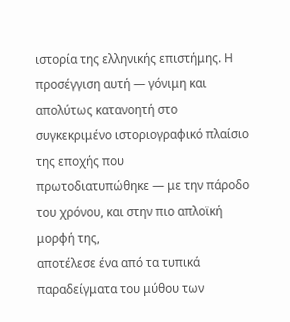ιστορία της ελληνικής επιστήμης. Η προσέγγιση αυτή — γόνιμη και
απολύτως κατανοητή στο συγκεκριμένο ιστοριογραφικό πλαίσιο της εποχής που
πρωτοδιατυπώθηκε — με την πάροδο του χρόνου, και στην πιο απλοϊκή μορφή της,
αποτέλεσε ένα από τα τυπικά παραδείγματα του μύθου των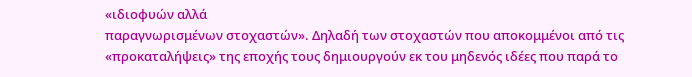«ιδιοφυών αλλά
παραγνωρισμένων στοχαστών». Δηλαδή των στοχαστών που αποκομμένοι από τις
«προκαταλήψεις» της εποχής τους δημιουργούν εκ του μηδενός ιδέες που παρά το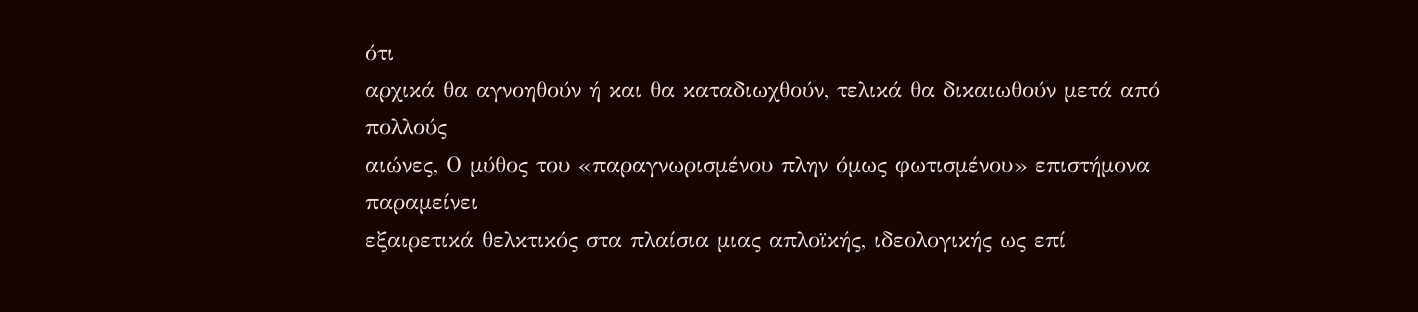ότι
αρχικά θα αγνοηθούν ή και θα καταδιωχθούν, τελικά θα δικαιωθούν μετά από πολλούς
αιώνες, Ο μύθος του «παραγνωρισμένου πλην όμως φωτισμένου» επιστήμονα παραμείνει
εξαιρετικά θελκτικός στα πλαίσια μιας απλοϊκής, ιδεολογικής ως επί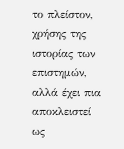το πλείστον,
χρήσης της ιστορίας των επιστημών, αλλά έχει πια αποκλειστεί ως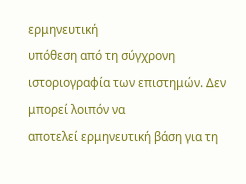ερμηνευτική
υπόθεση από τη σύγχρονη ιστοριογραφία των επιστημών. Δεν μπορεί λοιπόν να
αποτελεί ερμηνευτική βάση για τη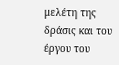μελέτη της δράσις και του έργου του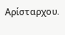Αρίσταρχου.